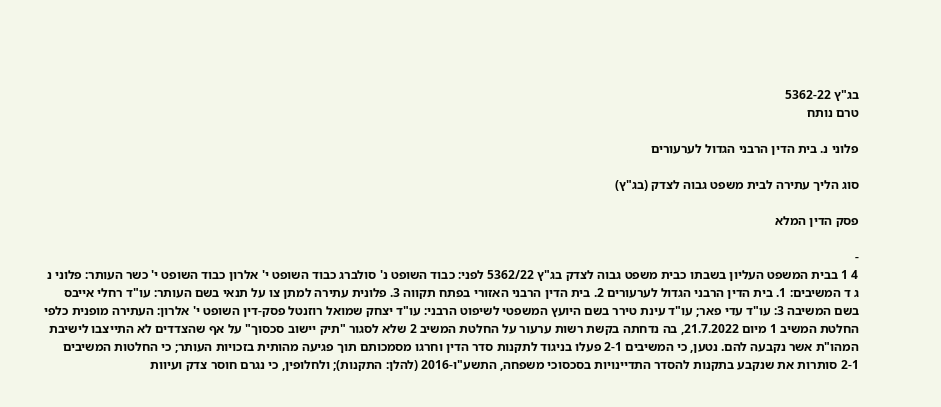בג"ץ 5362-22
טרם נותח

פלוני נ. בית הדין הרבני הגדול לערעורים

סוג הליך עתירה לבית משפט גבוה לצדק (בג"ץ)

פסק הדין המלא

-
4 1 בבית המשפט העליון בשבתו כבית משפט גבוה לצדק בג"ץ 5362/22 לפני: כבוד השופט נ' סולברג כבוד השופט י' אלרון כבוד השופט י' כשר העותר: פלוני נ ג ד המשיבים: 1. בית הדין הרבני הגדול לערעורים 2. בית הדין הרבני האזורי בפתח תקווה 3. פלונית עתירה למתן צו על תנאי בשם העותר: עו"ד רחלי אייבס בשם המשיבה 3: עו"ד עדי פאר; עו"ד עינת טירר בשם היועץ המשפטי לשיפוט הרבני: עו"ד יצחק שמואל רוזנטל פסק-דין השופט י' אלרון: העתירה מופנית כלפי החלטת המשיב 1 מיום 21.7.2022, בה נדחתה בקשת רשות ערעור על החלטת המשיב 2 שלא לסגור "תיק יישוב סכסוך" על אף שהצדדים לא התייצבו לישיבת המהו"ת אשר נקבעה להם. נטען, כי המשיבים 2-1 פעלו בניגוד לתקנות סדר הדין וחרגו מסמכותם תוך פגיעה מהותית בזכויות העותר; כי החלטות המשיבים 2-1 סותרות את שנקבע בתקנות להסדר התדיינויות בסכסוכי משפחה, התשע"ו-2016 (להלן: התקנות); ולחלופין, כי נגרם חוסר צדק ועיוות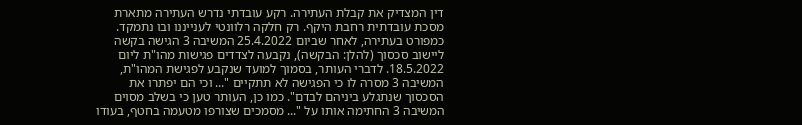דין המצדיק את קבלת העתירה. רקע עובדתי נדרש העתירה מתארת מסכת עובדתית רחבת היקף. רק חלקה רלוונטי לענייננו ובו נתמקד. כמפורט בעתירה, לאחר שביום 25.4.2022 המשיבה 3 הגישה בקשה ליישוב סכסוך (להלן: הבקשה), נקבעה לצדדים פגישות מהו"ת ליום 18.5.2022. לדברי העותר, בסמוך למועד שנקבע לפגישת המהו"ת, המשיבה 3 מסרה לו כי הפגישה לא תתקיים "... וכי הם יפתרו את הסכסוך שנתגלע ביניהם לבדם". כמו כן, העותר טען כי בשלב מסוים המשיבה 3 החתימה אותו על "... מסמכים שצורפו מטעמה בחטף, בעודו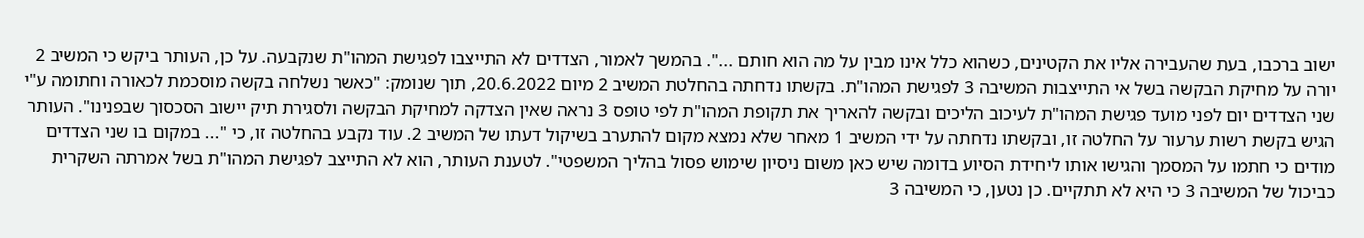ישוב ברכבו, בעת שהעבירה אליו את הקטינים, כשהוא כלל אינו מבין על מה הוא חותם ...". בהמשך לאמור, הצדדים לא התייצבו לפגישת המהו"ת שנקבעה. על כן, העותר ביקש כי המשיב 2 יורה על מחיקת הבקשה בשל אי התייצבות המשיבה 3 לפגישת המהו"ת. בקשתו נדחתה בהחלטת המשיב 2 מיום 20.6.2022, תוך שנומק: "כאשר נשלחה בקשה מוסכמת לכאורה וחתומה ע"י שני הצדדים יום לפני מועד פגישת המהו"ת לעיכוב הליכים ובקשה להאריך את תקופת המהו"ת לפי טופס 3 נראה שאין הצדקה למחיקת הבקשה ולסגירת תיק יישוב הסכסוך שבפנינו". העותר הגיש בקשת רשות ערעור על החלטה זו, ובקשתו נדחתה על ידי המשיב 1 מאחר שלא נמצא מקום להתערב בשיקול דעתו של המשיב 2. עוד נקבע בהחלטה זו, כי "... במקום בו שני הצדדים מודים כי חתמו על המסמך והגישו אותו ליחידת הסיוע בדומה שיש כאן משום ניסיון שימוש פסול בהליך המשפטי". לטענת העותר, הוא לא התייצב לפגישת המהו"ת בשל אמרתה השקרית כביכול של המשיבה 3 כי היא לא תתקיים. כן נטען, כי המשיבה 3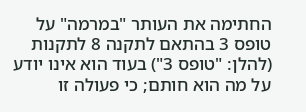החתימה את העותר "במרמה" על טופס 3 בהתאם לתקנה 8 לתקנות (להלן: "טופס 3") בעוד הוא אינו יודע על מה הוא חותם; כי פעולה זו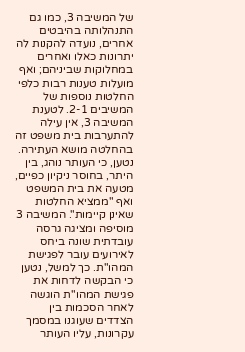של המשיבה 3, כמו גם התנהלותה בהיבטים אחרים, נועדה להקנות לה יתרונות כאלו ואחרים במחלוקות שביניהם; ואף מועלות טענות רבות כלפי החלטות נוספות של המשיבים 2-1. לטענת המשיבה 3, אין עילה להתערבות בית משפט זה בהחלטה מושא העתירה. נטען, כי העותר נוהג, בין היתר, בחוסר ניקיון כפיים, מטעה את בית המשפט ואף "ממציא החלטות שאינן קיימות". המשיבה 3 מוסיפה ומציגה גרסה עובדתית שונה ביחס לאירועים עובר לפגישת המהו"ת. כך למשל, נטען כי הבקשה לדחות את פגישת המהו"ת הוגשה לאחר הסכמות בין הצדדים שעוגנו במסמך עקרונות, עליו העותר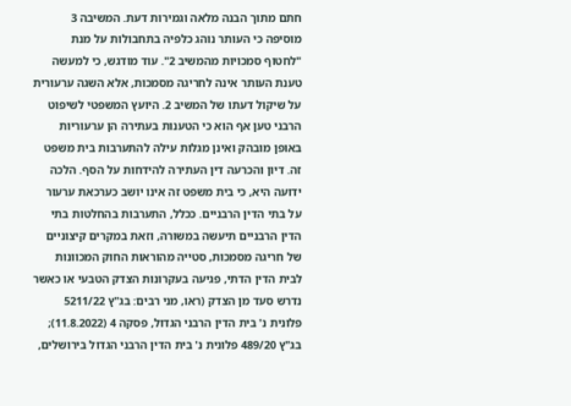חתם מתוך הבנה מלאה וגמירות דעת. המשיבה 3 מוסיפה כי העותר נוהג כלפיה בתחבולות על מנת "לחטוף סמכויות מהמשיב 2". עוד מודגש, כי למעשה טענת העותר אינה לחריגה מסמכות, אלא השגה ערעורית על שיקול דעתו של המשיב 2. היועץ המשפטי לשיפוט הרבני טען אף הוא כי הטענות בעתירה הן ערעוריות באופן מובהק ואינן מגלות עילה להתערבות בית משפט זה. דיון והכרעה דין העתירה להידחות על הסף. הלכה ידועה היא, כי בית משפט זה אינו יושב כערכאת ערעור על בתי הדין הרבניים. ככלל, התערבות בהחלטות בתי הדין הרבניים תיעשה במשורה, וזאת במקרים קיצוניים של חריגה מסמכות, סטייה מהוראות החוק המכוונות לבית הדין הדתי, פגיעה בעקרונות הצדק הטבעי או כאשר נדרש סעד מן הצדק (ראו, מני רבים: בג"ץ 5211/22 פלונית נ' בית הדין הרבני הגדול, פסקה 4 (11.8.2022); בג"ץ 489/20 פלונית נ' בית הדין הרבני הגדול בירושלים,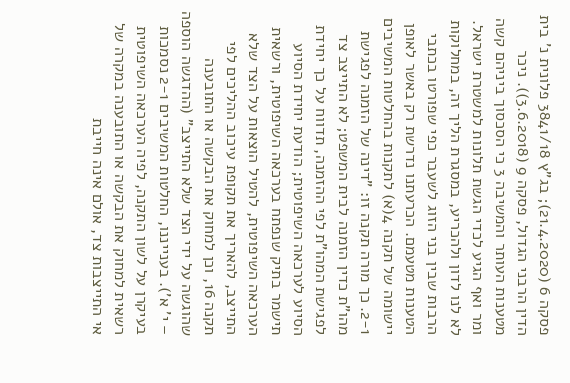פסקה 6 (21.4.2020); בג"ץ 3841/18 פלונית נ' בית הדין הרבני הגדול, פסקה 9 (3.6.2018)). ניכר מטענות העותר והמשיבה 3 כי הסכסוך ביניהם קשה ומר ואף הגיע לכדי הגשת תלונות למשטרת ישראל. לא לנו לדון ולהכריע, במסגרת הליך זה, במחלוקות הרבות שבין בני הזוג לשעבר כפי שפורטו בכתבי הטענות מטעמם. הכרעתנו נדרשת רק באשר לאופן יישומה של תקנה 4(א) לתקנות בהחלטות המשיבים 2-1. כך מורה תקנה זו: "דינה של הזמנה לפגישת מהו"ת כדין הזמנה לבית המשפט; לא התייצב צד לפגישת המהו"ת לפי ההזמנה, תדווח על כך יחידת הסיוע לערכאה השיפוטית; הודעת יחידת הסיוע תישמר בתיק שנפתח בערכאה השיפוטית, ורשאית הערכאה השיפוטית, להטיל הוצאות על הצד שלא התייצב, להאריך את תקופת עיכוב ההליכים לפי תקנה 16, וכן למחוק את הבקשה או התובענה שהוגשה על ידי הצד שלא התייצב" (ההדגשה הוספה – י' א'). בענייננו, החלטות המשיבים 2-1 נסמכות בעיקרן על לשון התקנה, לפיה הערכאה השיפוטית רשאית למחוק את הבקשה או התובענה במקרה של אי התייצבות צד, אולם אינה חייבת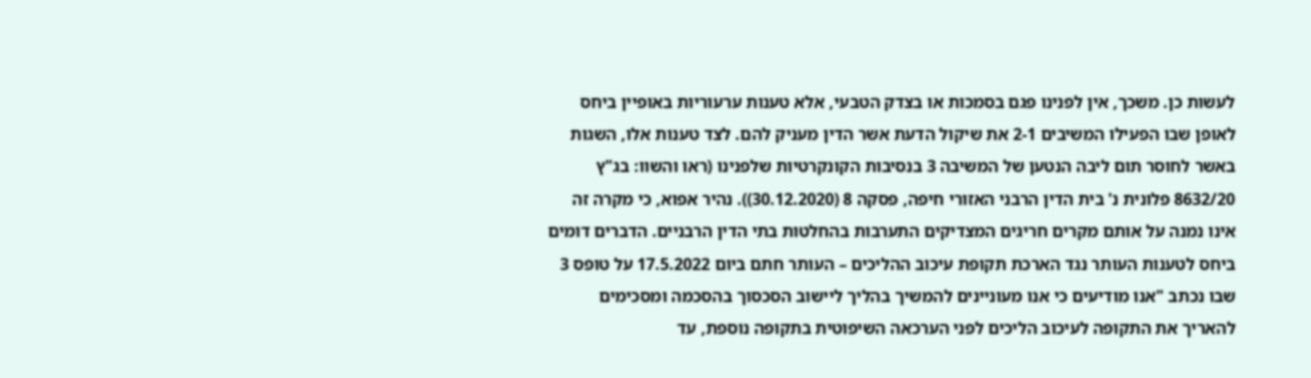לעשות כן. משכך, אין לפנינו פגם בסמכות או בצדק הטבעי, אלא טענות ערעוריות באופיין ביחס לאופן שבו הפעילו המשיבים 2-1 את שיקול הדעת אשר הדין מעניק להם. לצד טענות אלו, השגות באשר לחוסר תום ליבה הנטען של המשיבה 3 בנסיבות הקונקרטיות שלפנינו (ראו והשוו: בג"ץ 8632/20 פלונית נ' בית הדין הרבני האזורי חיפה, פסקה 8 (30.12.2020)). נהיר אפוא, כי מקרה זה אינו נמנה על אותם מקרים חריגים המצדיקים התערבות בהחלטות בתי הדין הרבניים. הדברים דומים ביחס לטענות העותר נגד הארכת תקופת עיכוב ההליכים – העותר חתם ביום 17.5.2022 על טופס 3 שבו נכתב "אנו מודיעים כי אנו מעוניינים להמשיך בהליך ליישוב הסכסוך בהסכמה ומסכימים להאריך את התקופה לעיכוב הליכים לפני הערכאה השיפוטית בתקופה נוספת, עד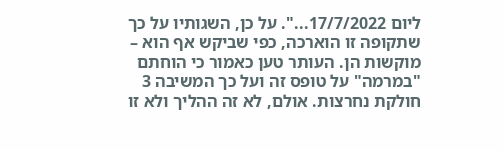ליום 17/7/2022...". על כן, השגותיו על כך שתקופה זו הוארכה, כפי שביקש אף הוא – מוקשות הן. העותר טען כאמור כי הוחתם "במרמה" על טופס זה ועל כך המשיבה 3 חולקת נחרצות. אולם, לא זה ההליך ולא זו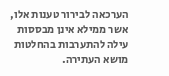הערכאה לבירור טענות אלו, אשר ממילא אינן מבססות עילה להתערבות בהחלטות מושא העתירה.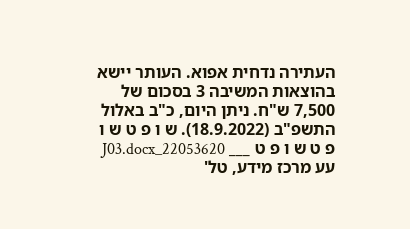העתירה נדחית אפוא. העותר יישא בהוצאות המשיבה 3 בסכום של 7,500 ש"ח. ניתן היום, כ"ב באלול התשפ"ב (18.9.2022). ש ו פ ט ש ו פ ט ש ו פ ט ___ 22053620_J03.docx עע מרכז מידע, טל'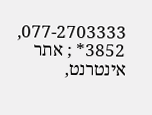077-2703333, 3852* ; אתר אינטרנט,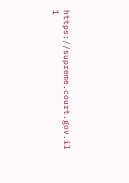https://supreme.court.gov.il 1